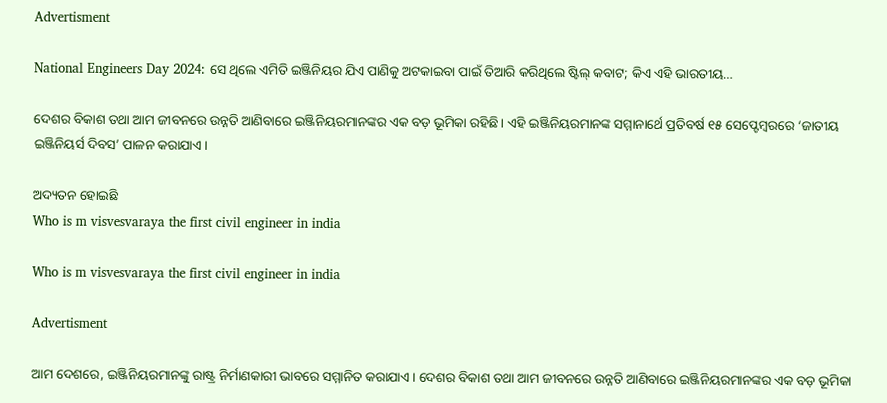Advertisment

National Engineers Day 2024: ସେ ଥିଲେ ଏମିତି ଇଞ୍ଜିନିୟର ଯିଏ ପାଣିକୁ ଅଟକାଇବା ପାଇଁ ତିଆରି କରିଥିଲେ ଷ୍ଟିଲ୍ କବାଟ; କିଏ ଏହି ଭାରତୀୟ…

ଦେଶର ବିକାଶ ତଥା ଆମ ଜୀବନରେ ଉନ୍ନତି ଆଣିବାରେ ଇଞ୍ଜିନିୟରମାନଙ୍କର ଏକ ବଡ଼ ଭୂମିକା ରହିଛି। ଏହି ଇଞ୍ଜିନିୟରମାନଙ୍କ ସମ୍ମାନାର୍ଥେ ପ୍ରତିବର୍ଷ ୧୫ ସେପ୍ଟେମ୍ବରରେ ‘ଜାତୀୟ ଇଞ୍ଜିନିୟର୍ସ ଦିବସ’ ପାଳନ କରାଯାଏ।

ଅଦ୍ୟତନ ହୋଇଛି
Who is m visvesvaraya the first civil engineer in india

Who is m visvesvaraya the first civil engineer in india

Advertisment

ଆମ ଦେଶରେ, ଇଞ୍ଜିନିୟରମାନଙ୍କୁ ରାଷ୍ଟ୍ର ନିର୍ମାଣକାରୀ ଭାବରେ ସମ୍ମାନିତ କରାଯାଏ। ଦେଶର ବିକାଶ ତଥା ଆମ ଜୀବନରେ ଉନ୍ନତି ଆଣିବାରେ ଇଞ୍ଜିନିୟରମାନଙ୍କର ଏକ ବଡ଼ ଭୂମିକା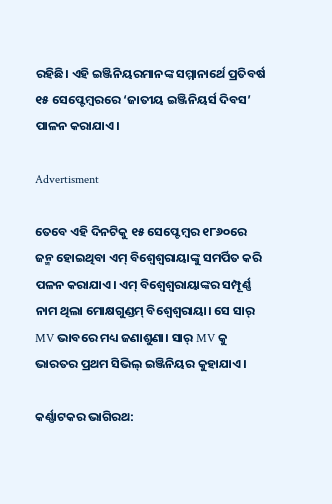ରହିଛି। ଏହି ଇଞ୍ଜିନିୟରମାନଙ୍କ ସମ୍ମାନାର୍ଥେ ପ୍ରତିବର୍ଷ ୧୫ ସେପ୍ଟେମ୍ବରରେ ‘ଜାତୀୟ ଇଞ୍ଜିନିୟର୍ସ ଦିବସ’ ପାଳନ କରାଯାଏ।

Advertisment

ତେବେ ଏହି ଦିନଟିକୁ ୧୫ ସେପ୍ଟେମ୍ବର ୧୮୬୦ରେ ଜନ୍ମ ହୋଇଥିବା ଏମ୍‌ ବିଶ୍ୱେଶ୍ୱରାୟାଙ୍କୁ ସମର୍ପିତ କରି ପଳନ କରାଯାଏ। ଏମ୍‌ ବିଶ୍ୱେଶ୍ୱରାୟାଙ୍କର ସମ୍ପୂର୍ଣ୍ଣ ନାମ ଥିଲା ମୋକ୍ଷଗୁଣ୍ଡମ୍ ବିଶ୍ୱେଶ୍ୱରାୟା। ସେ ସାର୍ MV ଭାବରେ ମଧ୍ୟ ଜଣାଶୁଣା। ସାର୍ MV କୁ ଭାରତର ପ୍ରଥମ ସିଭିଲ୍ ଇଞ୍ଜିନିୟର କୁହାଯାଏ।

କର୍ଣ୍ଣାଟକର ଭାଗିରଥ: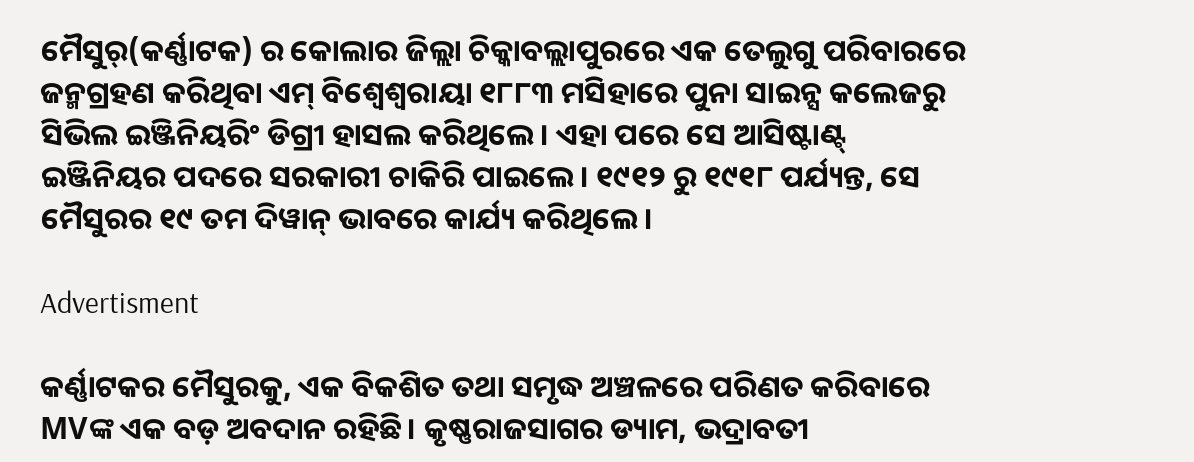ମୈସୁର୍(କର୍ଣ୍ଣାଟକ) ର କୋଲାର ଜିଲ୍ଲା ଚିକ୍କାବଲ୍ଲାପୁରରେ ଏକ ତେଲୁଗୁ ପରିବାରରେ ଜନ୍ମଗ୍ରହଣ କରିଥିବା ଏମ୍‌ ବିଶ୍ୱେଶ୍ୱରାୟା ୧୮୮୩ ମସିହାରେ ପୁନା ସାଇନ୍ସ କଲେଜରୁ ସିଭିଲ ଇଞ୍ଜିନିୟରିଂ ଡିଗ୍ରୀ ହାସଲ କରିଥିଲେ। ଏହା ପରେ ସେ ଆସିଷ୍ଟାଣ୍ଟ୍‌ ଇଞ୍ଜିନିୟର ପଦରେ ସରକାରୀ ଚାକିରି ପାଇଲେ। ୧୯୧୨ ରୁ ୧୯୧୮ ପର୍ଯ୍ୟନ୍ତ, ସେ ମୈସୁରର ୧୯ ତମ ଦିୱାନ୍ ଭାବରେ କାର୍ଯ୍ୟ କରିଥିଲେ।

Advertisment

କର୍ଣ୍ଣାଟକର ମୈସୁରକୁ, ଏକ ବିକଶିତ ତଥା ସମୃଦ୍ଧ ଅଞ୍ଚଳରେ ପରିଣତ କରିବାରେ MVଙ୍କ ଏକ ବଡ଼ ଅବଦାନ ରହିଛି। କୃଷ୍ଣରାଜସାଗର ଡ୍ୟାମ, ଭଦ୍ରାବତୀ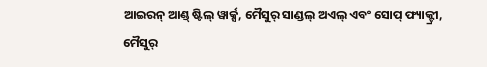ଆଇରନ୍ ଆଣ୍ଡ୍ ଷ୍ଟିଲ୍ ୱାର୍କ୍ସ, ମୈସୁର୍ ସାଣ୍ଡଲ୍ ଅଏଲ୍ ଏବଂ ସୋପ୍ ଫ୍ୟାକ୍ଟ୍ରୀ, ମୈସୁର୍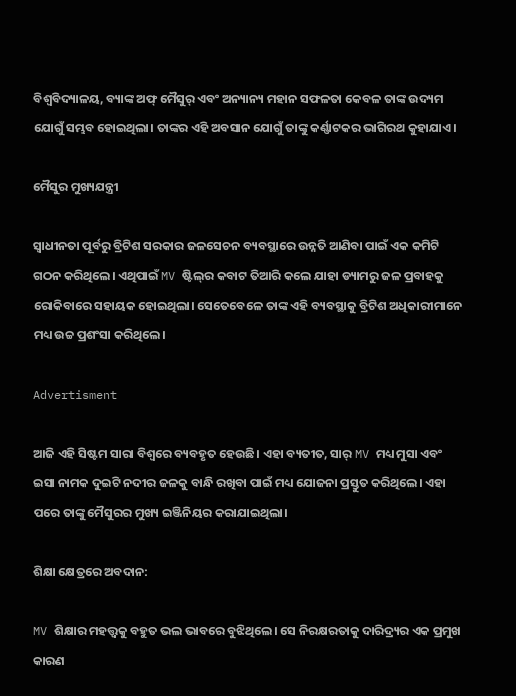ବିଶ୍ୱବିଦ୍ୟାଳୟ, ବ୍ୟାଙ୍କ ଅଫ୍ ମୈସୁର୍ ଏବଂ ଅନ୍ୟାନ୍ୟ ମହାନ ସଫଳତା କେବଳ ତାଙ୍କ ଉଦ୍ୟମ ଯୋଗୁଁ ସମ୍ଭବ ହୋଇଥିଲା। ତାଙ୍କର ଏହି ଅବସାନ ଯୋଗୁଁ ତାଙ୍କୁ କର୍ଣ୍ଣାଟକର ଭାଗିରଥ କୁହାଯାଏ।

ମୈସୁର ମୁଖ୍ୟଯନ୍ତ୍ରୀ

ସ୍ୱାଧୀନତା ପୂର୍ବରୁ ବ୍ରିଟିଶ ସରକାର ଜଳସେଚନ ବ୍ୟବସ୍ଥାରେ ଉନ୍ନତି ଆଣିବା ପାଇଁ ଏକ କମିଟି ଗଠନ କରିଥିଲେ। ଏଥିପାଇଁ MV ଷ୍ଟିଲ୍‌ର କବାଟ ତିଆରି କଲେ ଯାହା ଡ୍ୟାମରୁ ଜଳ ପ୍ରବାହକୁ ରୋକିବାରେ ସହାୟକ ହୋଇଥିଲା। ସେତେବେଳେ ତାଙ୍କ ଏହି ବ୍ୟବସ୍ଥାକୁ ବ୍ରିଟିଶ ଅଧିକାରୀମାନେ ମଧ୍ୟ ଉଚ୍ଚ ପ୍ରଶଂସା କରିଥିଲେ।

Advertisment

ଆଜି ଏହି ସିଷ୍ଟମ ସାରା ବିଶ୍ୱରେ ବ୍ୟବହୃତ ହେଉଛି। ଏହା ବ୍ୟତୀତ, ସାର୍ MV ମଧ୍ୟ ମୁସା ଏବଂ ଇସା ନାମକ ଦୁଇଟି ନଦୀର ଜଳକୁ ବାନ୍ଧି ରଖିବା ପାଇଁ ମଧ୍ୟ ଯୋଜନା ପ୍ରସ୍ତୁତ କରିଥିଲେ। ଏହା ପରେ ତାଙ୍କୁ ମୈସୁରର ମୁଖ୍ୟ ଇଞ୍ଜିନିୟର କରାଯାଇଥିଲା।

ଶିକ୍ଷା କ୍ଷେତ୍ରରେ ଅବଦାନ:

MV ଶିକ୍ଷାର ମହତ୍ତ୍ୱକୁ ବହୁତ ଭଲ ଭାବରେ ବୁଝିଥିଲେ। ସେ ନିରକ୍ଷରତାକୁ ଦାରିଦ୍ର୍ୟର ଏକ ପ୍ରମୁଖ କାରଣ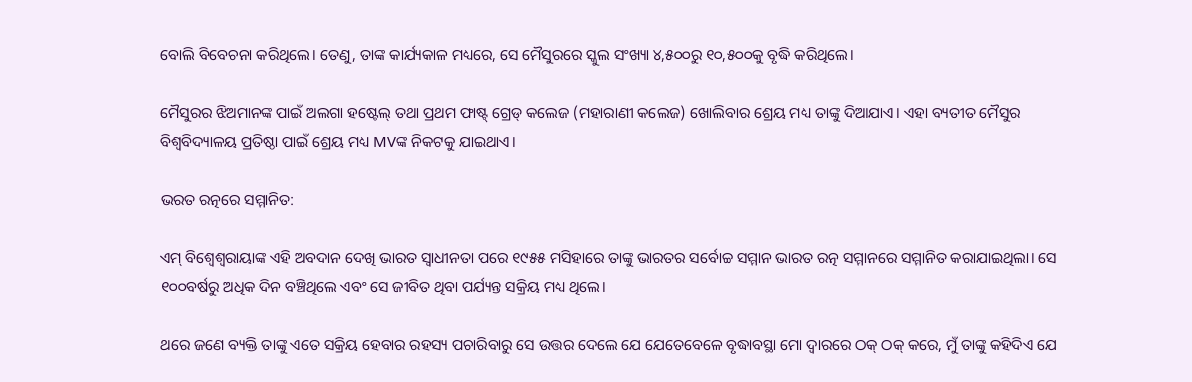ବୋଲି ବିବେଚନା କରିଥିଲେ। ତେଣୁ, ତାଙ୍କ କାର୍ଯ୍ୟକାଳ ମଧ୍ୟରେ, ସେ ମୈସୁରରେ ସ୍କୁଲ ସଂଖ୍ୟା ୪,୫୦୦ରୁ ୧୦,୫୦୦କୁ ବୃଦ୍ଧି କରିଥିଲେ।

ମୈସୁରର ଝିଅମାନଙ୍କ ପାଇଁ ଅଲଗା ହଷ୍ଟେଲ୍‌ ତଥା ପ୍ରଥମ ଫାଷ୍ଟ୍ ଗ୍ରେଡ୍ କଲେଜ (ମହାରାଣୀ କଲେଜ) ଖୋଲିବାର ଶ୍ରେୟ ମଧ୍ୟ ତାଙ୍କୁ ଦିଆଯାଏ। ଏହା ବ୍ୟତୀତ ମୈସୁର ବିଶ୍ୱବିଦ୍ୟାଳୟ ପ୍ରତିଷ୍ଠା ପାଇଁ ଶ୍ରେୟ ମଧ୍ୟ MVଙ୍କ ନିକଟକୁ ଯାଇଥାଏ।

ଭରତ ରତ୍ନରେ ସମ୍ମାନିତ:

ଏମ୍‌ ବିଶ୍ୱେଶ୍ୱରାୟାଙ୍କ ଏହି ଅବଦାନ ଦେଖି ଭାରତ ସ୍ୱାଧୀନତା ପରେ ୧୯୫୫ ମସିହାରେ ତାଙ୍କୁ ଭାରତର ସର୍ବୋଚ୍ଚ ସମ୍ମାନ ଭାରତ ରତ୍ନ ସମ୍ମାନରେ ସମ୍ମାନିତ କରାଯାଇଥିଲା। ସେ ୧୦୦ବର୍ଷରୁ ଅଧିକ ଦିନ ବଞ୍ଚିଥିଲେ ଏବଂ ସେ ଜୀବିତ ଥିବା ପର୍ଯ୍ୟନ୍ତ ସକ୍ରିୟ ମଧ୍ୟ ଥିଲେ।

ଥରେ ଜଣେ ବ୍ୟକ୍ତି ତାଙ୍କୁ ଏତେ ସକ୍ରିୟ ହେବାର ରହସ୍ୟ ପଚାରିବାରୁ ସେ ଉତ୍ତର ଦେଲେ ଯେ ଯେତେବେଳେ ବୃଦ୍ଧାବସ୍ଥା ମୋ ଦ୍ୱାରରେ ଠକ୍ ଠକ୍ କରେ, ମୁଁ ତାଙ୍କୁ କହିଦିଏ ଯେ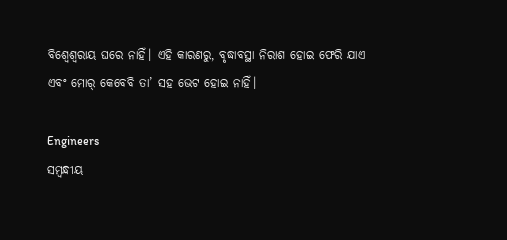ବିଶ୍ୱେଶ୍ୱରାୟ ଘରେ ନାହିଁ। ଏହି କାରଣରୁ, ବୃଦ୍ଧାବସ୍ଥା ନିରାଶ ହୋଇ ଫେରି ଯାଏ ଏବଂ ମୋର୍ କେବେବି ତା’ ସହ ଭେଟ ହୋଇ ନାହିଁ।

Engineers
ସମ୍ବନ୍ଧୀୟ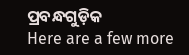ପ୍ରବନ୍ଧଗୁଡ଼ିକ
Here are a few more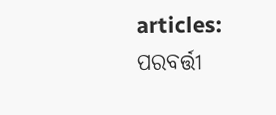articles:
ପରବର୍ତ୍ତୀ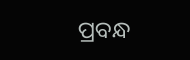ପ୍ରବନ୍ଧ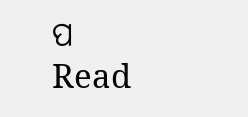ପ Read